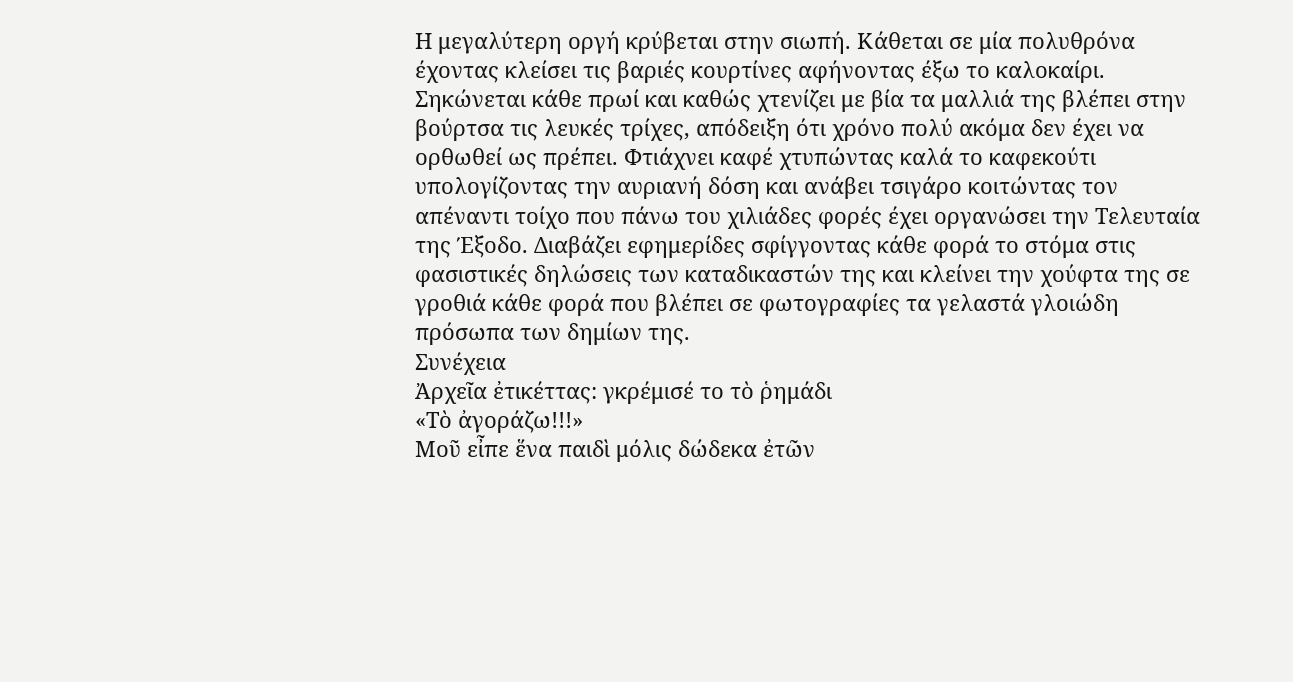Η μεγαλύτερη οργή κρύβεται στην σιωπή. Κάθεται σε μία πολυθρόνα έχοντας κλείσει τις βαριές κουρτίνες αφήνοντας έξω το καλοκαίρι. Σηκώνεται κάθε πρωί και καθώς χτενίζει με βία τα μαλλιά της βλέπει στην βούρτσα τις λευκές τρίχες, απόδειξη ότι χρόνο πολύ ακόμα δεν έχει να ορθωθεί ως πρέπει. Φτιάχνει καφέ χτυπώντας καλά το καφεκούτι υπολογίζοντας την αυριανή δόση και ανάβει τσιγάρο κοιτώντας τον απέναντι τοίχο που πάνω του χιλιάδες φορές έχει οργανώσει την Τελευταία της Έξοδο. Διαβάζει εφημερίδες σφίγγοντας κάθε φορά το στόμα στις φασιστικές δηλώσεις των καταδικαστών της και κλείνει την χούφτα της σε γροθιά κάθε φορά που βλέπει σε φωτογραφίες τα γελαστά γλοιώδη πρόσωπα των δημίων της.
Συνέχεια
Ἀρχεῖα ἐτικέττας: γκρέμισέ το τὸ ῥημάδι
«Τὸ ἀγοράζω!!!»
Μοῦ εἶπε ἕνα παιδὶ μόλις δώδεκα ἐτῶν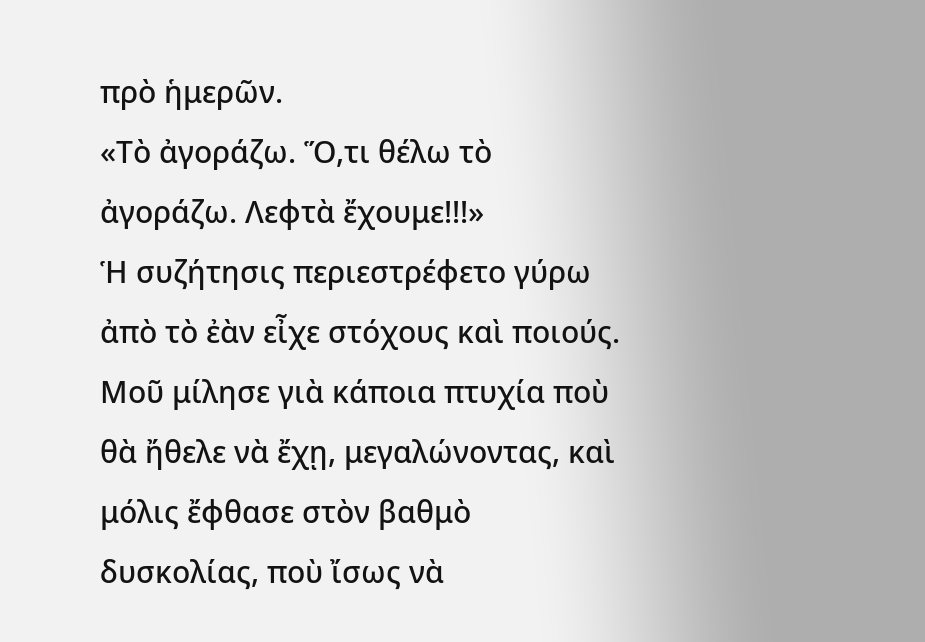πρὸ ἡμερῶν.
«Τὸ ἀγοράζω. Ὅ,τι θέλω τὸ ἀγοράζω. Λεφτὰ ἔχουμε!!!»
Ἡ συζήτησις περιεστρέφετο γύρω ἀπὸ τὸ ἐὰν εἶχε στόχους καὶ ποιούς.
Μοῦ μίλησε γιὰ κάποια πτυχία ποὺ θὰ ἤθελε νὰ ἔχῃ, μεγαλώνοντας, καὶ μόλις ἔφθασε στὸν βαθμὸ δυσκολίας, ποὺ ἴσως νὰ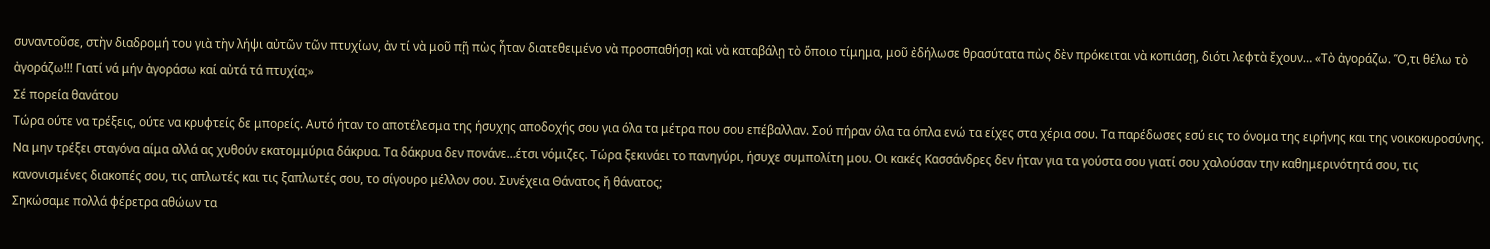συναντοῦσε, στὴν διαδρομή του γιὰ τὴν λήψι αὐτῶν τῶν πτυχίων, ἀν τί νὰ μοῦ πῇ πὼς ἦταν διατεθειμένο νὰ προσπαθήσῃ καὶ νὰ καταβάλῃ τὸ ὅποιο τίμημα, μοῦ ἐδήλωσε θρασύτατα πὼς δὲν πρόκειται νὰ κοπιάσῃ, διότι λεφτὰ ἔχουν… «Τὸ ἀγοράζω. Ὅ,τι θέλω τὸ ἀγοράζω!!! Γιατί νά μήν ἀγοράσω καί αὐτά τά πτυχία;»
Σέ πορεία θανάτου
Τώρα ούτε να τρέξεις, ούτε να κρυφτείς δε μπορείς. Αυτό ήταν το αποτέλεσμα της ήσυχης αποδοχής σου για όλα τα μέτρα που σου επέβαλλαν. Σού πήραν όλα τα όπλα ενώ τα είχες στα χέρια σου. Τα παρέδωσες εσύ εις το όνομα της ειρήνης και της νοικοκυροσύνης. Να μην τρέξει σταγόνα αίμα αλλά ας χυθούν εκατομμύρια δάκρυα. Τα δάκρυα δεν πονάνε…έτσι νόμιζες. Τώρα ξεκινάει το πανηγύρι, ήσυχε συμπολίτη μου. Οι κακές Κασσάνδρες δεν ήταν για τα γούστα σου γιατί σου χαλούσαν την καθημερινότητά σου, τις κανονισμένες διακοπές σου, τις απλωτές και τις ξαπλωτές σου, το σίγουρο μέλλον σου. Συνέχεια Θάνατος ἤ θάνατος;
Σηκώσαμε πολλά φέρετρα αθώων τα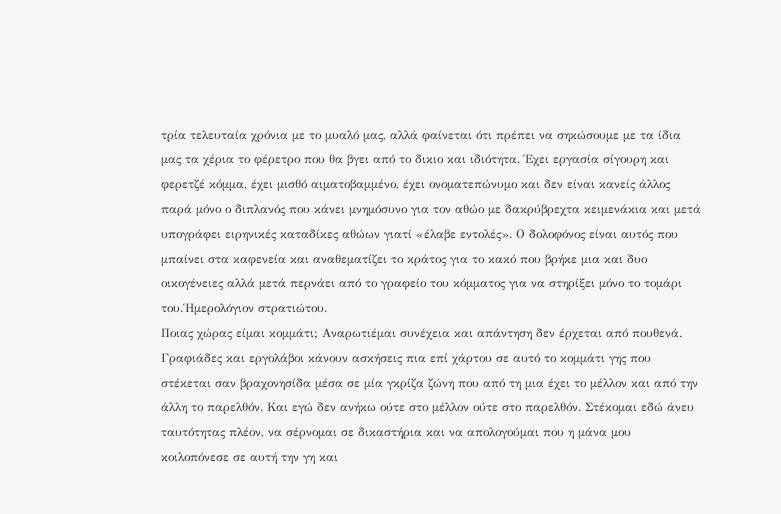τρία τελευταία χρόνια με το μυαλό μας, αλλά φαίνεται ότι πρέπει να σηκώσουμε με τα ίδια μας τα χέρια το φέρετρο που θα βγει από το δικιο και ιδιότητα. Έχει εργασία σίγουρη και φερετζέ κόμμα, έχει μισθό αιματοβαμμένο, έχει ονοματεπώνυμο και δεν είναι κανείς άλλος παρά μόνο ο διπλανός που κάνει μνημόσυνο για τον αθώο με δακρύβρεχτα κειμενάκια και μετά υπογράφει ειρηνικές καταδίκες αθώων γιατί «έλαβε εντολές». Ο δολοφόνος είναι αυτός που μπαίνει στα καφενεία και αναθεματίζει το κράτος για το κακό που βρήκε μια και δυο οικογένειες αλλά μετά περνάει από το γραφείο του κόμματος για να στηρίξει μόνο το τομάρι του.Ἡμερολόγιον στρατιώτου.
Ποιας χώρας είμαι κομμάτι; Αναρωτιέμαι συνέχεια και απάντηση δεν έρχεται από πουθενά. Γραφιάδες και εργολάβοι κάνουν ασκήσεις πια επί χάρτου σε αυτό το κομμάτι γης που στέκεται σαν βραχονησίδα μέσα σε μία γκρίζα ζώνη που από τη μια έχει το μέλλον και από την άλλη το παρελθόν. Και εγώ δεν ανήκω ούτε στο μέλλον ούτε στο παρελθόν. Στέκομαι εδώ άνευ ταυτότητας πλέον, να σέρνομαι σε δικαστήρια και να απολογούμαι που η μάνα μου κοιλοπόνεσε σε αυτή την γη και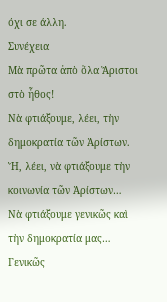όχι σε άλλη.
Συνέχεια
Μὰ πρῶτα ἀπὸ ὅλα Ἄριστοι στὸ ἦθος!
Νὰ φτιάξουμε, λέει, τὴν δημοκρατία τῶν Ἀρίστων.
Ἤ, λέει, νὰ φτιάξουμε τὴν κοινωνία τῶν Ἀρίστων…
Νὰ φτιάξουμε γενικῶς καὶ τὴν δημοκρατία μας…
Γενικῶς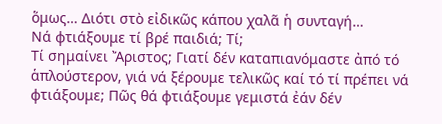ὅμως… Διότι στὸ εἰδικῶς κάπου χαλᾶ ἡ συνταγή…
Νά φτιάξουμε τί βρέ παιδιά; Τί;
Τί σημαίνει Ἄριστος; Γιατί δέν καταπιανόμαστε ἀπό τό ἁπλούστερον, γιά νά ξέρουμε τελικῶς καί τό τί πρέπει νά φτιάξουμε; Πῶς θά φτιάξουμε γεμιστά ἐάν δέν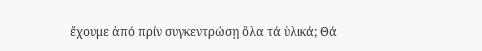ἔχουμε ἀπό πρίν συγκεντρώσῃ ὅλα τά ὑλικά; Θά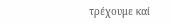τρέχουμε καί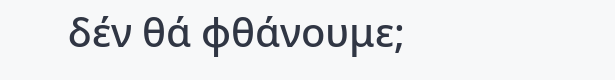δέν θά φθάνουμε;